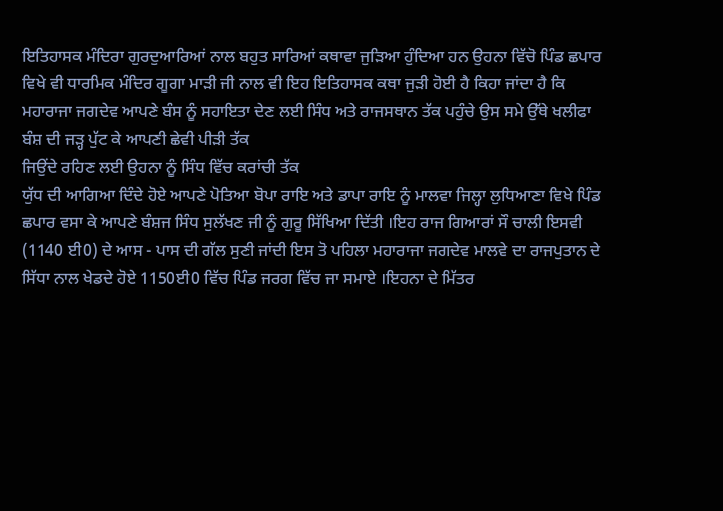ਇਤਿਹਾਸਕ ਮੰਦਿਰਾ ਗੁਰਦੁਆਰਿਆਂ ਨਾਲ ਬਹੁਤ ਸਾਰਿਆਂ ਕਥਾਵਾ ਜੁੜਿਆ ਹੁੰਦਿਆ ਹਨ ਉਹਨਾ ਵਿੱਚੋ ਪਿੰਡ ਛਪਾਰ ਵਿਖੇ ਵੀ ਧਾਰਮਿਕ ਮੰਦਿਰ ਗੂਗਾ ਮਾੜੀ ਜੀ ਨਾਲ ਵੀ ਇਹ ਇਤਿਹਾਸਕ ਕਥਾ ਜੁੜੀ ਹੋਈ ਹੈ ਕਿਹਾ ਜਾਂਦਾ ਹੈ ਕਿ ਮਹਾਰਾਜਾ ਜਗਦੇਵ ਆਪਣੇ ਬੰਸ ਨੂੰ ਸਹਾਇਤਾ ਦੇਣ ਲਈ ਸਿੰਧ ਅਤੇ ਰਾਜਸਥਾਨ ਤੱਕ ਪਹੁੰਚੇ ਉਸ ਸਮੇ ਉੱਥੇ ਖਲੀਫਾ ਬੰਸ਼ ਦੀ ਜੜ੍ਹ ਪੁੱਟ ਕੇ ਆਪਣੀ ਛੇਵੀ ਪੀੜੀ ਤੱਕ
ਜਿਉਂਦੇ ਰਹਿਣ ਲਈ ਉਹਨਾ ਨੂੰ ਸਿੰਧ ਵਿੱਚ ਕਰਾਂਚੀ ਤੱਕ
ਯੁੱਧ ਦੀ ਆਗਿਆ ਦਿੰਦੇ ਹੋਏ ਆਪਣੇ ਪੋਤਿਆ ਬੋਪਾ ਰਾਇ ਅਤੇ ਡਾਪਾ ਰਾਇ ਨੂੰ ਮਾਲਵਾ ਜਿਲ੍ਹਾ ਲੁਧਿਆਣਾ ਵਿਖੇ ਪਿੰਡ ਛਪਾਰ ਵਸਾ ਕੇ ਆਪਣੇ ਬੰਸ਼ਜ ਸਿੰਧ ਸੁਲੱਖਣ ਜੀ ਨੂੰ ਗੁਰੂ ਸਿੱਖਿਆ ਦਿੱਤੀ ।ਇਹ ਰਾਜ ਗਿਆਰਾਂ ਸੌ ਚਾਲੀ ਇਸਵੀ (1140 ਈ0) ਦੇ ਆਸ - ਪਾਸ ਦੀ ਗੱਲ ਸੁਣੀ ਜਾਂਦੀ ਇਸ ਤੋ ਪਹਿਲਾ ਮਹਾਰਾਜਾ ਜਗਦੇਵ ਮਾਲਵੇ ਦਾ ਰਾਜਪੁਤਾਨ ਦੇ ਸਿੱਧਾ ਨਾਲ ਖੇਡਦੇ ਹੋਏ 1150ਈ0 ਵਿੱਚ ਪਿੰਡ ਜਰਗ ਵਿੱਚ ਜਾ ਸਮਾਏ ।ਇਹਨਾ ਦੇ ਮਿੱਤਰ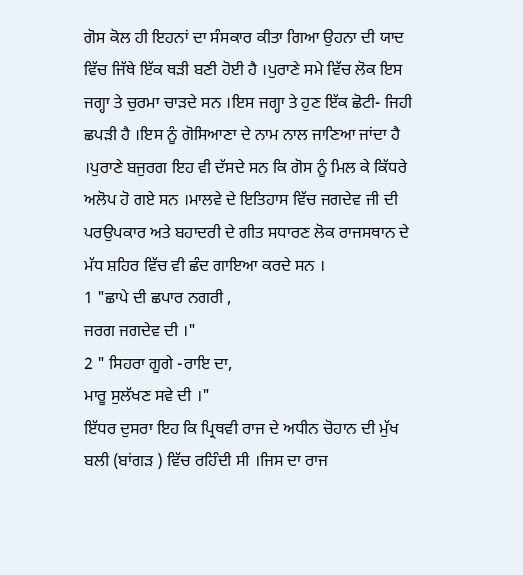ਗੋਸ ਕੋਲ ਹੀ ਇਹਨਾਂ ਦਾ ਸੰਸਕਾਰ ਕੀਤਾ ਗਿਆ ਉਹਨਾ ਦੀ ਯਾਦ ਵਿੱਚ ਜਿੱਥੇ ਇੱਕ ਥੜੀ ਬਣੀ ਹੋਈ ਹੈ ।ਪੁਰਾਣੇ ਸਮੇ ਵਿੱਚ ਲੋਕ ਇਸ ਜਗ੍ਹਾ ਤੇ ਚੁਰਮਾ ਚਾੜਦੇ ਸਨ ।ਇਸ ਜਗ੍ਹਾ ਤੇ ਹੁਣ ਇੱਕ ਛੋਟੀ- ਜਿਹੀ ਛਪੜੀ ਹੈ ।ਇਸ ਨੂੰ ਗੋਸਿਆਣਾ ਦੇ ਨਾਮ ਨਾਲ ਜਾਣਿਆ ਜਾਂਦਾ ਹੈ ।ਪੁਰਾਣੇ ਬਜੁਰਗ ਇਹ ਵੀ ਦੱਸਦੇ ਸਨ ਕਿ ਗੋਸ ਨੂੰ ਮਿਲ ਕੇ ਕਿੱਧਰੇ
ਅਲੋਪ ਹੋ ਗਏ ਸਨ ।ਮਾਲਵੇ ਦੇ ਇਤਿਹਾਸ ਵਿੱਚ ਜਗਦੇਵ ਜੀ ਦੀ ਪਰਉਪਕਾਰ ਅਤੇ ਬਹਾਦਰੀ ਦੇ ਗੀਤ ਸਧਾਰਣ ਲੋਕ ਰਾਜਸਥਾਨ ਦੇ ਮੱਧ ਸ਼ਹਿਰ ਵਿੱਚ ਵੀ ਛੰਦ ਗਾਇਆ ਕਰਦੇ ਸਨ ।
1 "ਛਾਪੇ ਦੀ ਛਪਾਰ ਨਗਰੀ ,
ਜਰਗ ਜਗਦੇਵ ਦੀ ।"
2 " ਸਿਹਰਾ ਗੂਗੇ -ਰਾਇ ਦਾ,
ਮਾਰੂ ਸੁਲੱਖਣ ਸਵੇ ਦੀ ।"
ਇੱਧਰ ਦੁਸਰਾ ਇਹ ਕਿ ਪ੍ਰਿਥਵੀ ਰਾਜ ਦੇ ਅਧੀਨ ਚੋਹਾਨ ਦੀ ਮੁੱਖ ਬਲੀ (ਬਾਂਗੜ ) ਵਿੱਚ ਰਹਿੰਦੀ ਸੀ ।ਜਿਸ ਦਾ ਰਾਜ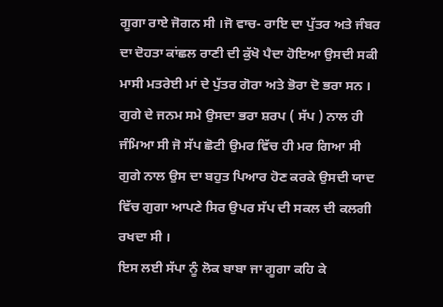ਗੂਗਾ ਰਾਏ ਜੋਗਨ ਸੀ ।ਜੋ ਵਾਚ- ਰਾਇ ਦਾ ਪੁੱਤਰ ਅਤੇ ਜੰਬਰ ਦਾ ਦੋਹਤਾ ਕਾਂਛਲ ਰਾਣੀ ਦੀ ਕੁੱਖੋ ਪੈਦਾ ਹੋਇਆ ਉਸਦੀ ਸਕੀ ਮਾਸੀ ਮਤਰੇਈ ਮਾਂ ਦੇ ਪੁੱਤਰ ਗੋਰਾ ਅਤੇ ਭੋਰਾ ਦੋ ਭਰਾ ਸਨ । ਗੁਗੇ ਦੇ ਜਨਮ ਸਮੇ ਉਸਦਾ ਭਰਾ ਸ਼ਰਪ ( ਸੱਪ ) ਨਾਲ ਹੀ ਜੰਮਿਆ ਸੀ ਜੋ ਸੱਪ ਛੋਟੀ ਉਮਰ ਵਿੱਚ ਹੀ ਮਰ ਗਿਆ ਸੀ ਗੁਗੇ ਨਾਲ ਉਸ ਦਾ ਬਹੁਤ ਪਿਆਰ ਹੋਣ ਕਰਕੇ ਉਸਦੀ ਯਾਦ ਵਿੱਚ ਗੁਗਾ ਆਪਣੇ ਸਿਰ ਉਪਰ ਸੱਪ ਦੀ ਸਕਲ ਦੀ ਕਲਗੀ ਰਖਦਾ ਸੀ ।
ਇਸ ਲਈ ਸੱਪਾ ਨੂੰ ਲੋਕ ਬਾਬਾ ਜਾ ਗੂਗਾ ਕਹਿ ਕੇ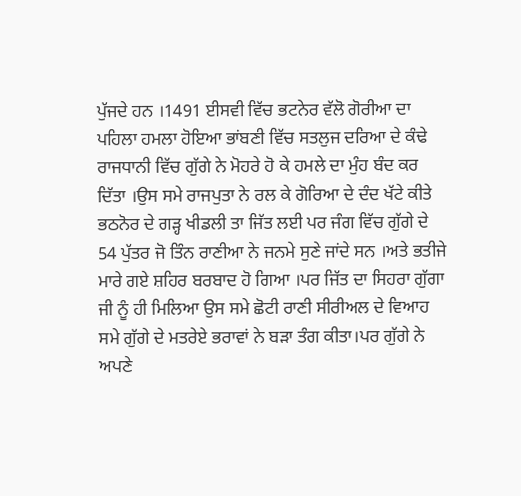ਪੁੱਜਦੇ ਹਨ ।1491 ਈਸਵੀ ਵਿੱਚ ਭਟਨੇਰ ਵੱਲੋ ਗੋਰੀਆ ਦਾ ਪਹਿਲਾ ਹਮਲਾ ਹੋਇਆ ਭਾਂਬਣੀ ਵਿੱਚ ਸਤਲੁਜ ਦਰਿਆ ਦੇ ਕੰਢੇ ਰਾਜਧਾਨੀ ਵਿੱਚ ਗੁੱਗੇ ਨੇ ਮੋਹਰੇ ਹੋ ਕੇ ਹਮਲੇ ਦਾ ਮੁੰਹ ਬੰਦ ਕਰ ਦਿੱਤਾ ।ਉਸ ਸਮੇ ਰਾਜਪੁਤਾ ਨੇ ਰਲ ਕੇ ਗੋਰਿਆ ਦੇ ਦੰਦ ਖੱਟੇ ਕੀਤੇ ਭਠਨੋਰ ਦੇ ਗੜ੍ਹ ਖੀਡਲੀ ਤਾ ਜਿੱਤ ਲਈ ਪਰ ਜੰਗ ਵਿੱਚ ਗੁੱਗੇ ਦੇ 54 ਪੁੱਤਰ ਜੋ ਤਿੰਨ ਰਾਣੀਆ ਨੇ ਜਨਮੇ ਸੁਣੇ ਜਾਂਦੇ ਸਨ ।ਅਤੇ ਭਤੀਜੇ ਮਾਰੇ ਗਏ ਸ਼ਹਿਰ ਬਰਬਾਦ ਹੋ ਗਿਆ ।ਪਰ ਜਿੱਤ ਦਾ ਸਿਹਰਾ ਗੁੱਗਾ ਜੀ ਨੂੰ ਹੀ ਮਿਲਿਆ ਉਸ ਸਮੇ ਛੋਟੀ ਰਾਣੀ ਸੀਰੀਅਲ ਦੇ ਵਿਆਹ ਸਮੇ ਗੁੱਗੇ ਦੇ ਮਤਰੇਏ ਭਰਾਵਾਂ ਨੇ ਬੜਾ ਤੰਗ ਕੀਤਾ।ਪਰ ਗੁੱਗੇ ਨੇ ਅਪਣੇ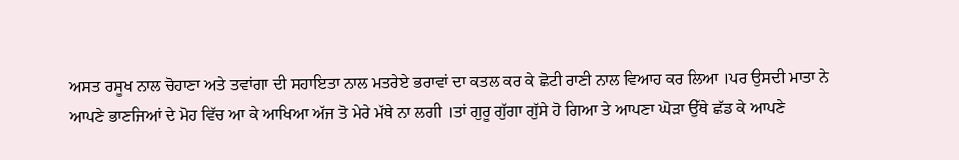ਅਸਤ ਰਸੂਖ ਨਾਲ ਚੋਹਾਣਾ ਅਤੇ ਤਵਾਂਗਾ ਦੀ ਸਹਾਇਤਾ ਨਾਲ ਮਤਰੇਏ ਭਰਾਵਾਂ ਦਾ ਕਤਲ ਕਰ ਕੇ ਛੋਟੀ ਰਾਣੀ ਨਾਲ ਵਿਆਹ ਕਰ ਲਿਆ ।ਪਰ ਉਸਦੀ ਮਾਤਾ ਨੇ
ਆਪਣੇ ਭਾਣਜਿਆਂ ਦੇ ਮੋਹ ਵਿੱਚ ਆ ਕੇ ਆਖਿਆ ਅੱਜ ਤੋ ਮੇਰੇ ਮੱਥੇ ਨਾ ਲਗੀ ।ਤਾਂ ਗੁਰੂ ਗੁੱਗਾ ਗੁੱਸੇ ਹੋ ਗਿਆ ਤੇ ਆਪਣਾ ਘੋੜਾ ਉੱਥੇ ਛੱਡ ਕੇ ਆਪਣੇ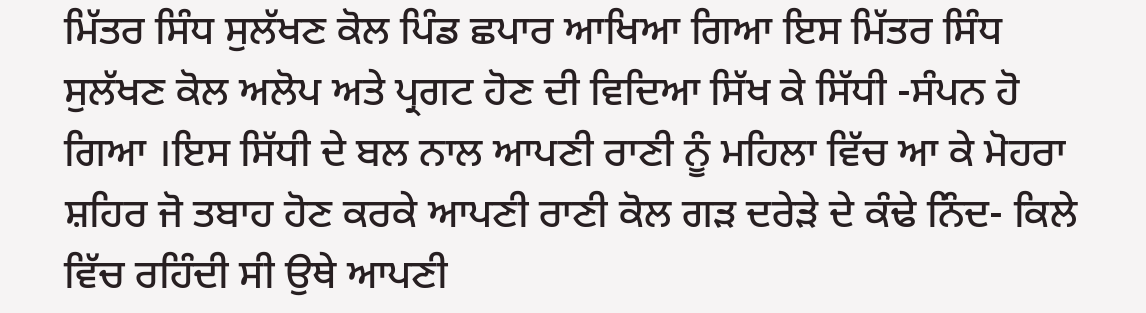ਮਿੱਤਰ ਸਿੰਧ ਸੁਲੱਖਣ ਕੋਲ ਪਿੰਡ ਛਪਾਰ ਆਖਿਆ ਗਿਆ ਇਸ ਮਿੱਤਰ ਸਿੰਧ ਸੁਲੱਖਣ ਕੋਲ ਅਲੋਪ ਅਤੇ ਪ੍ਰਗਟ ਹੋਣ ਦੀ ਵਿਦਿਆ ਸਿੱਖ ਕੇ ਸਿੱਧੀ -ਸੰਪਨ ਹੋ ਗਿਆ ।ਇਸ ਸਿੱਧੀ ਦੇ ਬਲ ਨਾਲ ਆਪਣੀ ਰਾਣੀ ਨੂੰ ਮਹਿਲਾ ਵਿੱਚ ਆ ਕੇ ਮੋਹਰਾ ਸ਼ਹਿਰ ਜੋ ਤਬਾਹ ਹੋਣ ਕਰਕੇ ਆਪਣੀ ਰਾਣੀ ਕੋਲ ਗੜ ਦਰੇੜੇ ਦੇ ਕੰਢੇ ਨਿੰਦ- ਕਿਲੇ ਵਿੱਚ ਰਹਿੰਦੀ ਸੀ ਉਥੇ ਆਪਣੀ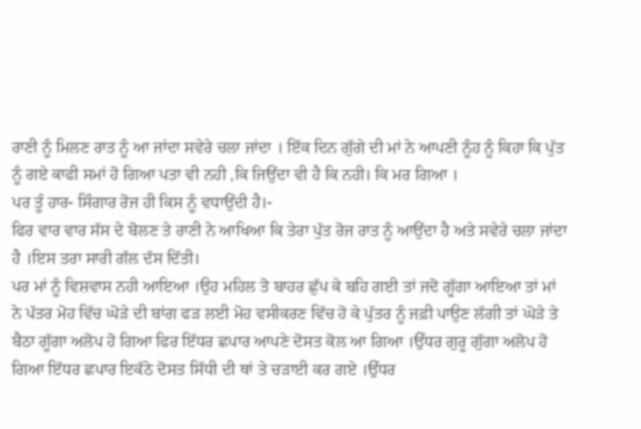ਰਾਣੀ ਨੂੰ ਮਿਲਣ ਰਾਤ ਨੂੰ ਆ ਜਾਂਦਾ ਸਵੇਰੇ ਚਲਾ ਜਾਂਦਾ । ਇੱਕ ਦਿਨ ਗੁੱਗੇ ਦੀ ਮਾਂ ਨੇ ਆਪਣੀ ਨੂੰਹ ਨੂੰ ਕਿਹਾ ਕਿ ਪੁੱਤ ਨੂੰ ਗਏ ਕਾਫੀ ਸਮਾਂ ਹੋ ਗਿਆ ਪਤਾ ਵੀ ਨਹੀ ,ਕਿ ਜਿਉਂਦਾ ਵੀ ਹੈ ਕਿ ਨਹੀ। ਕਿ ਮਰ ਗਿਆ ।
ਪਰ ਤੂੰ ਹਾਰ- ਸਿੰਗਾਰ ਰੋਜ ਹੀ ਕਿਸ ਨੂੰ ਵਧਾਉਂਦੀ ਹੈ।-
ਫਿਰ ਵਾਰ ਵਾਰ ਸੱਸ ਦੇ ਬੋਲਣ ਤੇ ਰਾਣੀ ਨੇ ਆਖਿਆ ਕਿ ਤੇਰਾ ਪੁੱਤ ਰੋਜ ਰਾਤ ਨੂੰ ਆਉਂਦਾ ਹੈ ਅਤੇ ਸਵੇਰੇ ਚਲਾ ਜਾਂਦਾ ਹੈ ।ਇਸ ਤਰਾ ਸਾਰੀ ਗੱਲ ਦੱਸ ਦਿੱਤੀ।
ਪਰ ਮਾਂ ਨੂੰ ਵਿਸ਼ਵਾਸ ਨਹੀ ਆਇਆ ।ਉਹ ਮਹਿਲ ਤੋ ਬਾਹਰ ਛੁੱਪ ਕੇ ਬਹਿ ਗਈ ਤਾਂ ਜਦੋ ਗੂੱਗਾ ਆਇਆ ਤਾਂ ਮਾਂ ਨੇ ਪੱਤਰ ਮੋਹ ਵਿੱਚ ਘੋੜੇ ਦੀ ਬਾਂਗ ਫੜ ਲਈ ਮੋਹ ਵਸੀਕਰਣ ਵਿੱਚ ਹੋ ਕੇ ਪੁੱਤਰ ਨੂੰ ਜਫ਼ੀ ਪਾਉਣ ਲੱਗੀ ਤਾਂ ਘੋੜੇ ਤੇ ਬੈਠਾ ਗੂੱਗਾ ਅਲੋਪ ਹੋ ਗਿਆ ਫਿਰ ਇੱਧਰ ਛਪਾਰ ਆਪਣੇ ਦੋਸਤ ਕੋਲ ਆ ਗਿਆ ।ਉੱਧਰ ਗੁਰੂ ਗੁੱਗਾ ਅਲੋਪ ਹੋ ਗਿਆ ਇੱਧਰ ਛਪਾਰ ਇਕੱਠੇ ਦੋਸਤ ਸਿੱਧੀ ਦੀ ਥਾਂ ਤੇ ਚੜਾਈ ਕਰ ਗਏ ।ਉੱਧਰ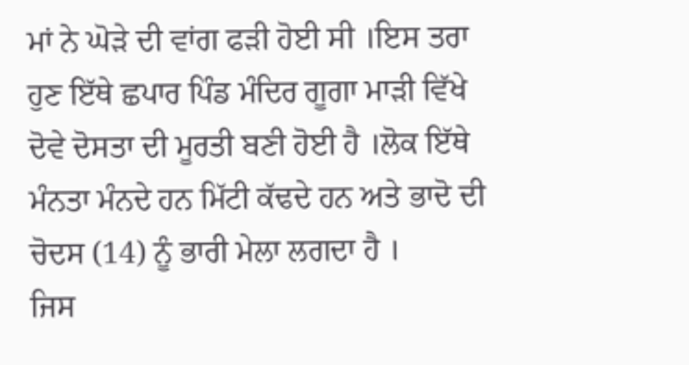ਮਾਂ ਨੇ ਘੋੜੇ ਦੀ ਵਾਂਗ ਫੜੀ ਹੋਈ ਸੀ ।ਇਸ ਤਰਾ ਹੁਣ ਇੱਥੇ ਛਪਾਰ ਪਿੰਡ ਮੰਦਿਰ ਗੂਗਾ ਮਾੜੀ ਵਿੱਖੇ ਦੋਵੇ ਦੋਸਤਾ ਦੀ ਮੂਰਤੀ ਬਣੀ ਹੋਈ ਹੈ ।ਲੋਕ ਇੱਥੇ ਮੰਨਤਾ ਮੰਨਦੇ ਹਨ ਮਿੱਟੀ ਕੱਢਦੇ ਹਨ ਅਤੇ ਭਾਦੋ ਦੀ ਚੋਦਸ (14) ਨੂੰ ਭਾਰੀ ਮੇਲਾ ਲਗਦਾ ਹੈ ।
ਜਿਸ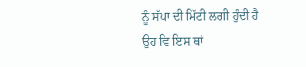ਨੂੰ ਸੱਪਾ ਦੀ ਮਿੱਟੀ ਲਗੀ ਹੁੰਦੀ ਹੈ ਉਹ ਵਿ ਇਸ ਥਾਂ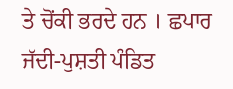ਤੇ ਚੋਂਕੀ ਭਰਦੇ ਹਨ । ਛਪਾਰ ਜੱਦੀ-ਪੁਸ਼ਤੀ ਪੰਡਿਤ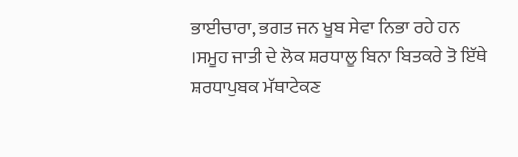ਭਾਈਚਾਰਾ, ਭਗਤ ਜਨ ਖੂਬ ਸੇਵਾ ਨਿਭਾ ਰਹੇ ਹਨ ।ਸਮੂਹ ਜਾਤੀ ਦੇ ਲੋਕ ਸ਼ਰਧਾਲੂ ਬਿਨਾ ਬਿਤਕਰੇ ਤੋ ਇੱਥੇ ਸ਼ਰਧਾਪੁਬਕ ਮੱਥਾਟੇਕਣ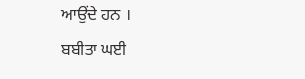ਆਉਂਦੇ ਹਨ ।
ਬਬੀਤਾ ਘਈ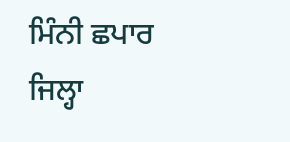ਮਿੰਨੀ ਛਪਾਰ
ਜਿਲ੍ਹਾ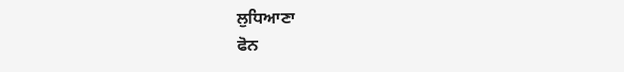ਲੁਧਿਆਣਾ
ਫੋਨ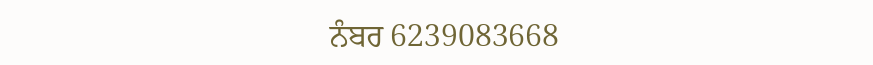ਨੰਬਰ 6239083668